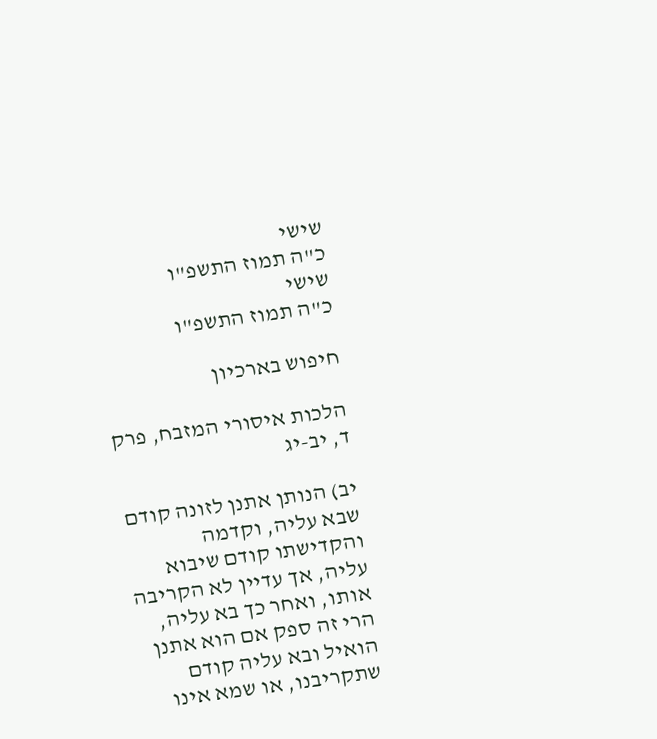שישי
כ"ה תמוז התשפ"ו
שישי
כ"ה תמוז התשפ"ו

חיפוש בארכיון

הלכות איסורי המזבח, פרק ד, יב-יג

יב) הנותן אתנן לזונה קודם שבא עליה, וקדמה והקדישתו קודם שיבוא עליה, אך עדיין לא הקריבה אותו, ואחר כך בא עליה, הרי זה ספק אם הוא אתנן הואיל ובא עליה קודם שתקריבנו, או שמא אינו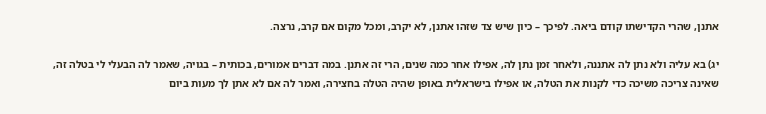אתנן, שהרי הקדישתו קודם ביאה. לפיכך – כיון שיש צד שזהו אתנן, לא יקרב, ומכל מקום אם קרב, נרצה.

יג) בא עליה ולא נתן לה אתננה, ולאחר זמן נתן לה, אפילו אחר כמה שנים, הרי זה אתנן. במה דברים אמורים, בכותית – בגויה, שאמר לה הבעלי לי בטלה זה, שאינה צריכה משיכה כדי לקנות את הטלה, או אפילו בישראלית באופן שהיה הטלה בחצירה, ואמר לה אם לא אתן לך מעות ביום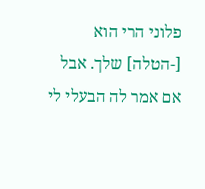פלוני הרי הוא [-הטלה] שלך. אבל אם אמר לה הבעלי לי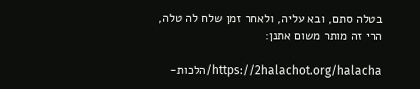בטלה סתם, ובא עליה, ולאחר זמן שלח לה טלה, הרי זה מותר משום אתנן:

https://2halachot.org/halacha/הלכות-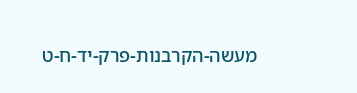מעשה-הקרבנות-פרק-יד-ח-ט